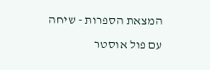המצאת הספרות - שיחה עם פול אוסטר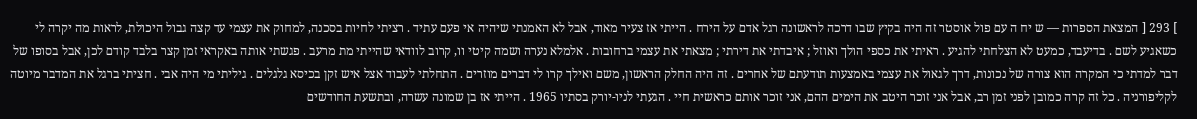] 293 [ המצאת הספרות — ש יח ה עם פול אוסטר זה היה בקיץ שבו דרכה לראשונה רגל אדם על הירח . הייתי אז צעיר מאוד, אבל לא האמנתי שיהיה אי פעם עתיד . רציתי לחיות בסכנה, למחוק את עצמי עד קצה גבול היכולת, לראות מה יקרה לי כשאגיע לשם . בדיעבד, כמעט לא הצלחתי להגיע . ראיתי את כספי הולך ואוזל ; איבדתי את דירתי ; מצאתי את עצמי ברחובות . אלמלא נערה ושמה קיטי וו, קרוב לוודאי שהייתי מת מרעב . פגשתי אותה באקראי זמן קצר בלבד קודם לכן, אבל בסופו של דבר למדתי כי המקרה הוא צורה של נכונות, דרך לגאול את עצמי באמצעות תודעתם של אחרים . זה היה החלק הראשון, משם ואילך קרו לי דברים מוזרים . התחלתי לעבוד אצל איש זקן בכיסא גלגלים . גיליתי מי היה אבי . חציתי ברגל את המדבר מיוטה לקליפורניה . כל זה קרה כמובן לפני זמן רב, אבל אני זוכר היטב את הימים ההם, אני זוכר אותם כראשית חיי . הגעתי לניו-יורק בסתיו 1965 . הייתי אז בן שמונה עשרה, ובתשעת החודשים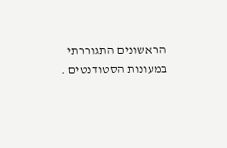הראשונים התגוררתי במעונות הסטודנטים .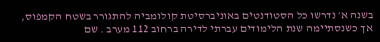בשנה א׳ נדרשו כל הסטודנטים באוניברסיטת קולומביה להתגורר בשטח הקמפוס, אך כשנסתיימה שנת הלימודים עברתי לדירה ברחוב 112 מערב . שם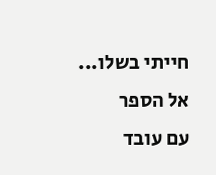חייתי בשלו...  אל הספר
עם עובד